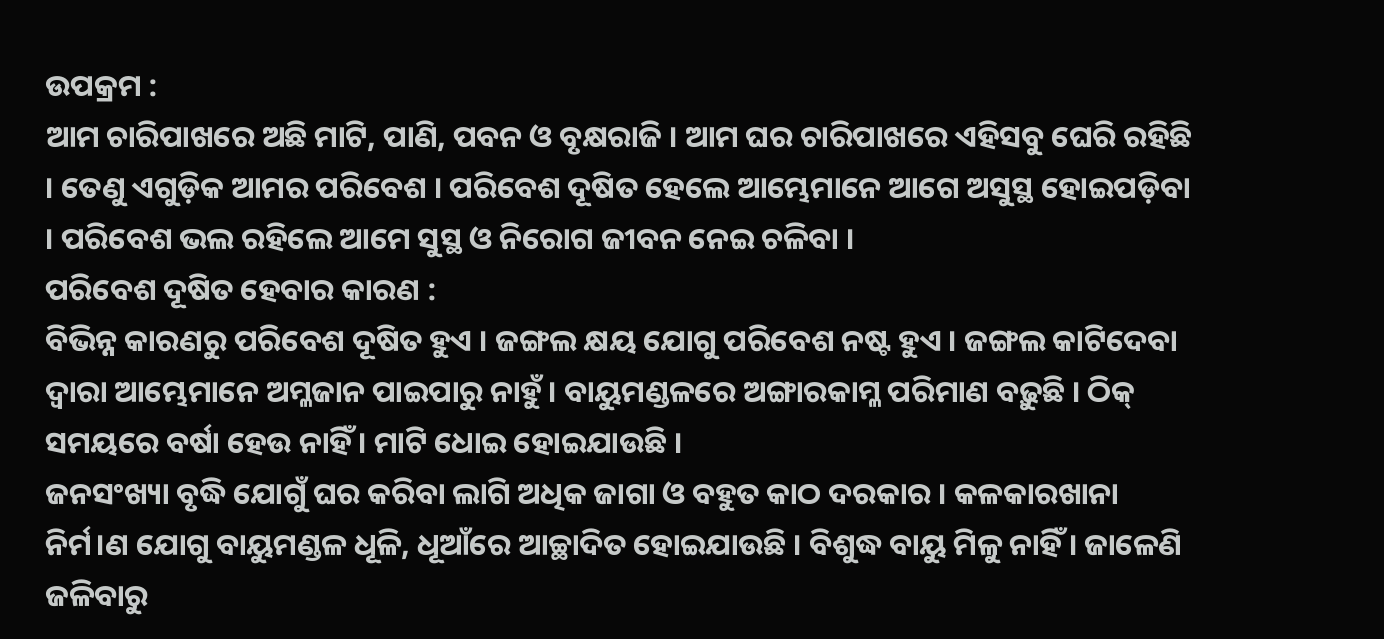ଉପକ୍ରମ :
ଆମ ଚାରିପାଖରେ ଅଛି ମାଟି, ପାଣି, ପବନ ଓ ବୃକ୍ଷରାଜି । ଆମ ଘର ଚାରିପାଖରେ ଏହିସବୁ ଘେରି ରହିଛି । ତେଣୁ ଏଗୁଡ଼ିକ ଆମର ପରିବେଶ । ପରିବେଶ ଦୂଷିତ ହେଲେ ଆମ୍ଭେମାନେ ଆଗେ ଅସୁସ୍ଥ ହୋଇପଡ଼ିବା । ପରିବେଶ ଭଲ ରହିଲେ ଆମେ ସୁସ୍ଥ ଓ ନିରୋଗ ଜୀବନ ନେଇ ଚଳିବା ।
ପରିବେଶ ଦୂଷିତ ହେବାର କାରଣ :
ବିଭିନ୍ନ କାରଣରୁ ପରିବେଶ ଦୂଷିତ ହୁଏ । ଜଙ୍ଗଲ କ୍ଷୟ ଯୋଗୁ ପରିବେଶ ନଷ୍ଟ ହୁଏ । ଜଙ୍ଗଲ କାଟିଦେବା ଦ୍ଵାରା ଆମ୍ଭେମାନେ ଅମ୍ଳଜାନ ପାଇପାରୁ ନାହୁଁ । ବାୟୁମଣ୍ଡଳରେ ଅଙ୍ଗାରକାମ୍ଳ ପରିମାଣ ବଢ଼ୁଛି । ଠିକ୍ ସମୟରେ ବର୍ଷା ହେଉ ନାହିଁ । ମାଟି ଧୋଇ ହୋଇଯାଉଛି ।
ଜନସଂଖ୍ୟା ବୃଦ୍ଧି ଯୋଗୁଁ ଘର କରିବା ଲାଗି ଅଧିକ ଜାଗା ଓ ବହୁତ କାଠ ଦରକାର । କଳକାରଖାନା ନିର୍ମ।ଣ ଯୋଗୁ ବାୟୁମଣ୍ଡଳ ଧୂଳି, ଧୂଆଁରେ ଆଚ୍ଛାଦିତ ହୋଇଯାଉଛି । ବିଶୁଦ୍ଧ ବାୟୁ ମିଳୁ ନାହିଁ । ଜାଳେଣି ଜଳିବାରୁ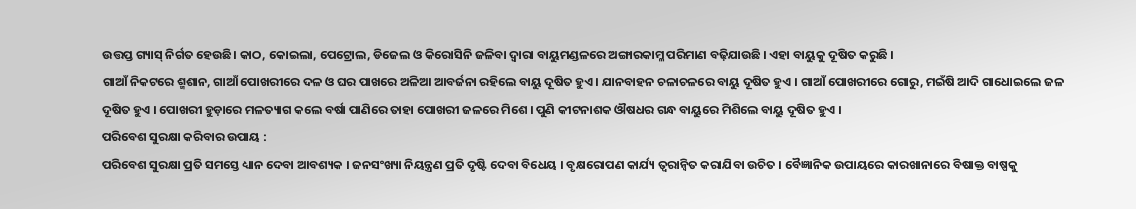ଉତ୍ତପ୍ତ ଗ୍ୟାସ୍ ନିର୍ଗତ ହେଉଛି। କାଠ, କୋଇଲା, ପେଟ୍ରୋଲ, ଡିଜେଲ ଓ କିରୋସିନି ଜଳିବା ଦ୍ଵାରା ବାୟୁମଣ୍ଡଳରେ ଅଙ୍ଗାରକାମ୍ଳ ପରିମାଣ ବଢ଼ିଯାଉଛି । ଏହା ବାୟୁକୁ ଦୂଷିତ କରୁଛି ।
ଗାଆଁ ନିକଟରେ ଶ୍ମଶାନ, ଗାଆଁ ପୋଖରୀରେ ଦଳ ଓ ଘର ପାଖରେ ଅଳିଆ ଆବର୍ଜନା ରହିଲେ ବାୟୁ ଦୂଷିତ ହୁଏ । ଯାନବାହନ ଚଳାଚଳରେ ବାୟୁ ଦୂଷିତ ହୁଏ । ଗାଆଁ ପୋଖରୀରେ ଗୋରୁ, ମଇଁଷି ଆଦି ଗାଧୋଇଲେ ଜଳ ଦୂଷିତ ହୁଏ । ପୋଖରୀ ହୁଡ଼ାରେ ମଳତ୍ୟାଗ କଲେ ବର୍ଷା ପାଣିରେ ତାହା ପୋଖରୀ ଜଳରେ ମିଶେ । ପୁଣି କୀଟନାଶକ ଔଷଧର ଗନ୍ଧ ବାୟୁରେ ମିଶିଲେ ବାୟୁ ଦୂଷିତ ହୁଏ ।
ପରିବେଶ ସୁରକ୍ଷା କରିବାର ଉପାୟ :
ପରିବେଶ ସୁରକ୍ଷା ପ୍ରତି ସମସ୍ତେ ଧ୍ୟାନ ଦେବା ଆବଶ୍ୟକ । ଜନସଂଖ୍ୟା ନିୟନ୍ତ୍ରଣ ପ୍ରତି ଦୃଷ୍ଟି ଦେବା ବିଧେୟ । ବୃକ୍ଷରୋପଣ କାର୍ଯ୍ୟ ତ୍ଵରାନ୍ବିତ କରାଯିବା ଉଚିତ । ବୈଜ୍ଞାନିକ ଉପାୟରେ କାରଖାନାରେ ବିଷାକ୍ତ ବାଷ୍ପକୁ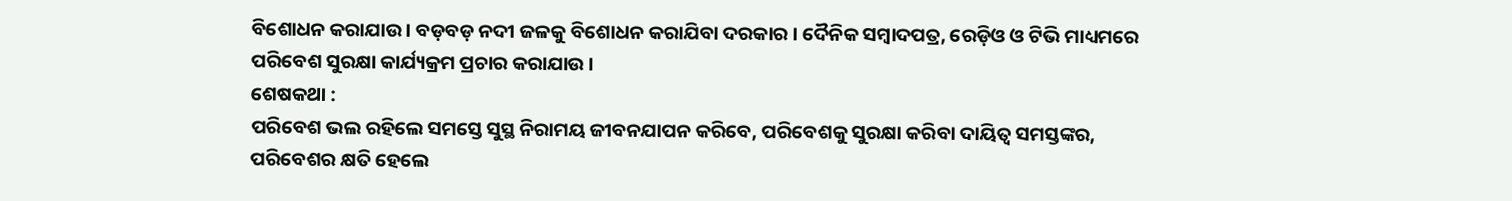ବିଶୋଧନ କରାଯାଉ । ବଡ଼ବଡ଼ ନଦୀ ଜଳକୁ ବିଶୋଧନ କରାଯିବା ଦରକାର । ଦୈନିକ ସମ୍ବାଦପତ୍ର, ରେଡ଼ିଓ ଓ ଟିଭି ମାଧ୍ୟମରେ ପରିବେଶ ସୁରକ୍ଷା କାର୍ଯ୍ୟକ୍ରମ ପ୍ରଚାର କରାଯାଉ ।
ଶେଷକଥା :
ପରିବେଶ ଭଲ ରହିଲେ ସମସ୍ତେ ସୁସ୍ଥ ନିରାମୟ ଜୀବନଯାପନ କରିବେ, ପରିବେଶକୁ ସୁରକ୍ଷା କରିବା ଦାୟିତ୍ଵ ସମସ୍ତଙ୍କର, ପରିବେଶର କ୍ଷତି ହେଲେ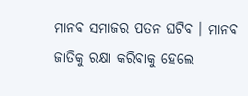ମାନବ ସମାଜର ପତନ ଘଟିବ । ମାନବ ଜାତିକୁ ରକ୍ଷା କରିବାକୁ ହେଲେ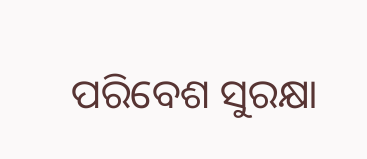ପରିବେଶ ସୁରକ୍ଷା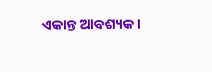ଏକାନ୍ତ ଆବଶ୍ୟକ ।